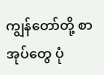ကျွန်တော်တို့ စာအုပ်တွေ ပုံ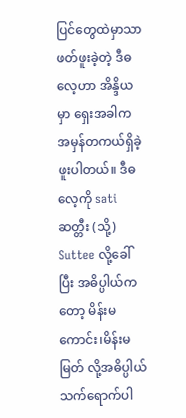ပြင်တွေထဲမှာသာ ဖတ်ဖူးခဲ့တဲ့ ဒီဓလေ့ဟာ အိန္ဒိယမှာ ရှေးအခါက အမှန်တကယ်ရှိခဲ့ဖူးပါတယ်။ ဒီဓလေ့ကို sati ဆတ္တီး (သို့) Suttee လို့ခေါ်ပြီး အဓိပ္ပါယ်ကတော့ မိန်းမကောင်း၊မိန်းမမြတ် လို့အဓိပ္ပါယ်သက်ရောက်ပါ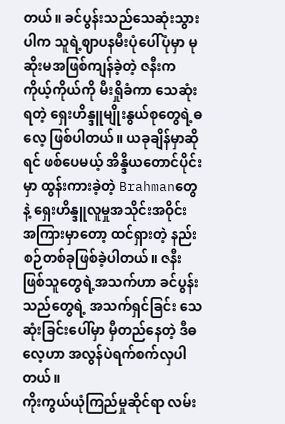တယ်။ ခင်ပွန်းသည်သေဆုံးသွားပါက သူရဲ့ဈာပနမီးပုံပေါ်ပုံမှာ မုဆိုးမအဖြစ်ကျန်ခဲ့တဲ့ ဇနီးက ကိုယ့်ကိုယ်ကို မီးရှိုခံကာ သေဆုံးရတဲ့ ရှေးဟိန္ဒူမျိုးနွယ်စုတွေရဲ့ဓလေ့ ဖြစ်ပါတယ်။ ယခုချိန်မှာဆိုရင် ဖစ်ပေမယ့် အိန္ဒိယတောင်ပိုင်းမှာ ထွန်းကားခဲ့တဲ့ Brahmanတွေနဲ့ ရှေးဟိန္ဒူလူမှုအသိုင်းအဝိုင်း အကြားမှာတော့ ထင်ရှားတဲ့ နည်းစဉ်တစ်ခုဖြစ်ခဲ့ပါတယ်။ ဇနီးဖြစ်သူတွေရဲ့အသက်ဟာ ခင်ပွန်းသည်တွေရဲ့ အသက်ရှင်ခြင်း သေဆုံးခြင်းပေါ်မှာ မှီတည်နေတဲ့ ဒီဓလေ့ဟာ အလွန်ပဲရက်စက်လှပါတယ်။
ကိုးကွယ်ယုံကြည်မှုဆိုင်ရာ လမ်း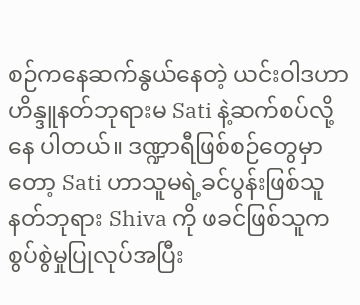စဉ်ကနေဆက်နွယ်နေတဲ့ ယင်းဝါဒဟာ ဟိန္ဒူနတ်ဘုရားမ Sati နဲ့ဆက်စပ်လို့နေ ပါတယ်။ ဒဏ္ဍာရီဖြစ်စဉ်တွေမှာတော့ Sati ဟာသူမရဲ့ခင်ပွန်းဖြစ်သူ နတ်ဘုရား Shiva ကို ဖခင်ဖြစ်သူကစွပ်စွဲမှုပြုလုပ်အပြီး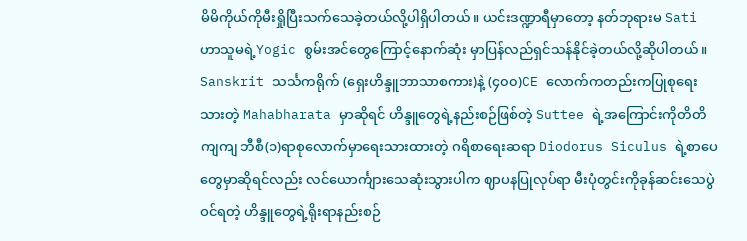မိမိကိုယ်ကိုမီးရှိုပြီးသက်သေခဲ့တယ်လို့ပါရှိပါတယ်။ ယင်းဒဏ္ဍာရီမှာတော့ နတ်ဘုရားမ Sati ဟာသူမရဲ့Yogic စွမ်းအင်တွေကြောင့်နောက်ဆုံး မှာပြန်လည်ရှင်သန်နိုင်ခဲ့တယ်လို့ဆိုပါတယ်။
Sanskrit သင်္သကရိုက် (ရှေးဟိန္ဒူဘာသာစကား)နဲ့ (၄၀၀)CE လောက်ကတည်းကပြုစုရေးသားတဲ့ Mahabharata မှာဆိုရင် ဟိန္ဒူတွေရဲ့နည်းစဉ်ဖြစ်တဲ့ Suttee ရဲ့အကြောင်းကိုတိတိကျကျ ဘီစီ(၁)ရာစုလောက်မှာရေးသားထားတဲ့ ဂရိစာရေးဆရာ Diodorus Siculus ရဲ့စာပေတွေမှာဆိုရင်လည်း လင်ယောင်္ကျားသေဆုံးသွားပါက ဈာပနပြုလုပ်ရာ မီးပုံတွင်းကိုခုန်ဆင်းသေပွဲဝင်ရတဲ့ ဟိန္ဒူတွေရဲ့ရိုးရာနည်းစဉ်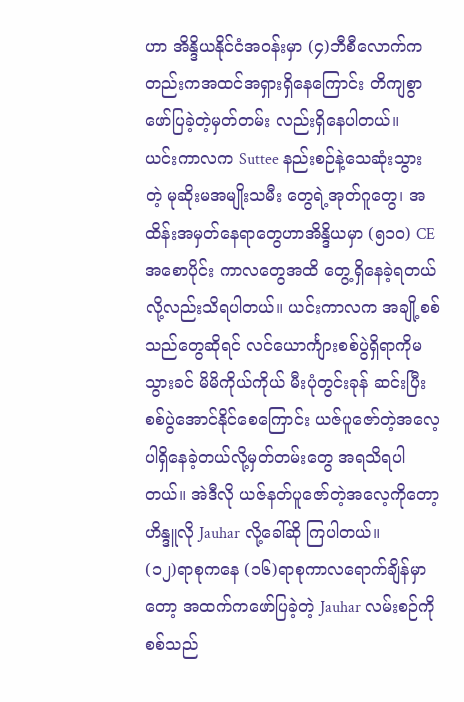ဟာ အိန္ဒိယနိုင်ငံအဝန်းမှာ (၄)ဘီစီလောက်ကတည်းကအထင်အရှားရှိနေကြောင်း တိကျစွာဖော်ပြခဲ့တဲ့မှတ်တမ်း လည်းရှိနေပါတယ်။
ယင်းကာလက Suttee နည်းစဉ်နဲ့သေဆုံးသွားတဲ့ မုဆိုးမအမျိုးသမီး တွေရဲ့အုတ်ဂူတွေ၊ အထိန်းအမှတ်နေရာတွေဟာအိန္ဒိယမှာ (၅၁၀) CE အစောပိုင်း ကာလတွေအထိ တွေ့ရှိနေခဲ့ရတယ်လို့လည်းသိရပါတယ်။ ယင်းကာလက အချို့စစ် သည်တွေဆိုရင် လင်ယောင်္ကျားစစ်ပွဲရှိရာကိုမသွားခင် မိမိကိုယ်ကိုယ် မီးပုံတွင်းခုန် ဆင်းပြီး စစ်ပွဲအောင်နိုင်စေကြောင်း ယဇ်ပူဇော်တဲ့အလေ့ပါရှိနေခဲ့တယ်လို့မှတ်တမ်းတွေ အရသိရပါတယ်။ အဲဒီလို ယဇ်နတ်ပူဇော်တဲ့အလေ့ကိုတော့ ဟိန္ဒူလို Jauhar လို့ခေါ်ဆို ကြပါတယ်။
(၁၂)ရာစုကနေ (၁၆)ရာစုကာလရောက်ချိန်မှာတော့ အထက်ကဖော်ပြခဲ့တဲ့ Jauhar လမ်းစဉ်ကို စစ်သည်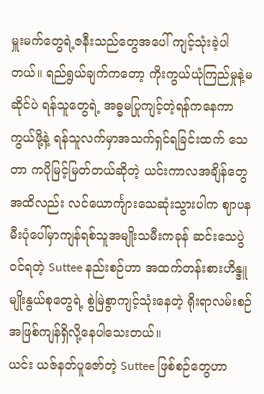မှူးမက်တွေရဲ့ဇနီးသည်တွေအပေါ် ကျင့်သုံးခဲ့ပါတယ်။ ရည်ရွယ်ချက်ကတော့ ကိုးကွယ်ယုံကြည်မှုနဲ့မဆိုင်ပဲ ရန်သူတွေရဲ့ အဓ္ဓမပြုကျင့်တဲ့ရန်ကနေကာကွယ်ဖို့နဲ့ ရန်သူလက်မှာအသက်ရှင်ရခြင်းထက် သေတာ ကပိုမြင့်မြတ်တယ်ဆိုတဲ့ ယင်းကာလအချိန်တွေအထိလည်း လင်ယောင်္ကျားသေဆုံးသွားပါက ဈာပနမီးပုံပေါ်မှာကျန်ရစ်သူအမျိုးသမီးကခုန် ဆင်းသေပွဲဝင်ရတဲ့ Suttee နည်းစဉ်ဟာ အထက်တန်းစားဟိန္ဒူမျိုးနွယ်စုတွေရဲ့ စွဲမြဲစွာကျင့်သုံးနေတဲ့ ရိုးရာလမ်းစဉ်အဖြစ်ကျန်ရှိလို့နေပါသေးတယ်။
ယင်း ယဇ်နတ်ပူဇော်တဲ့ Suttee ဖြစ်စဉ်တွေဟာ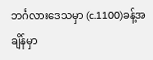ဘင်္ဂလားဒေသမှာ (c.1100)ခန့်အချိန်မှာ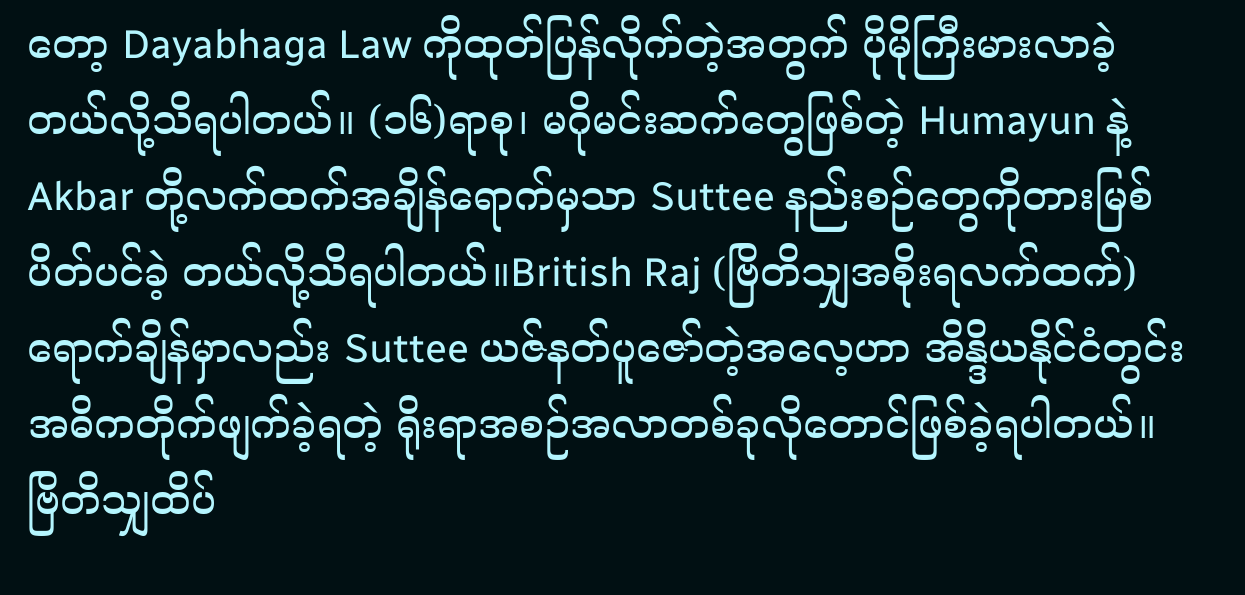တော့ Dayabhaga Law ကိုထုတ်ပြန်လိုက်တဲ့အတွက် ပိုမိုကြီးမားလာခဲ့တယ်လို့သိရပါတယ်။ (၁၆)ရာစု၊ မဂိုမင်းဆက်တွေဖြစ်တဲ့ Humayun နဲ့ Akbar တို့လက်ထက်အချိန်ရောက်မှသာ Suttee နည်းစဉ်တွေကိုတားမြစ်ပိတ်ပင်ခဲ့ တယ်လို့သိရပါတယ်။British Raj (ဗြိတိသျှအစိုးရလက်ထက်)ရောက်ချိန်မှာလည်း Suttee ယဇ်နတ်ပူဇော်တဲ့အလေ့ဟာ အိန္ဒိယနိုင်ငံတွင်းအဓိကတိုက်ဖျက်ခဲ့ရတဲ့ ရိုးရာအစဉ်အလာတစ်ခုလိုတောင်ဖြစ်ခဲ့ရပါတယ်။ ဗြိတိသျှထိပ်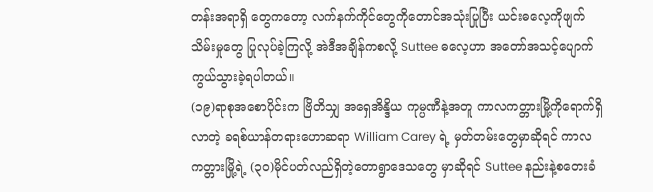တန်းအရာရှိ တွေကတော့ လက်နက်ကိုင်တွေကိုတောင်အသုံးပြုပြီး ယင်းဓလေ့ကိုဖျက်သိမ်းမှုတွေ ပြုလုပ်ခဲ့ကြလို့ အဲဒီအချိန်ကစလို့ Suttee ဓလေ့ဟာ အတော်အသင့်ပျောက်ကွယ်သွားခဲ့ရပါတယ်။
(၁၉)ရာစုအစောပိုင်းက ဗြိတိသျှ အရှေအိန္ဒိယ ကုမ္ပဏီနဲ့အတူ ကာလကတ္တားမြို့ကိုရောက်ရှိလာတဲ့ ခရစ်ယာန်တရားဟောဆရာ William Carey ရဲ့ မှတ်တမ်းတွေမှာဆိုရင် ကာလကတ္တားမြို့ရဲ့ (၃၀)မိုင်ပတ်လည်ရှိတဲ့တောရွာဒေသတွေ မှာဆိုရင် Suttee နည်းနဲ့စတေးခံ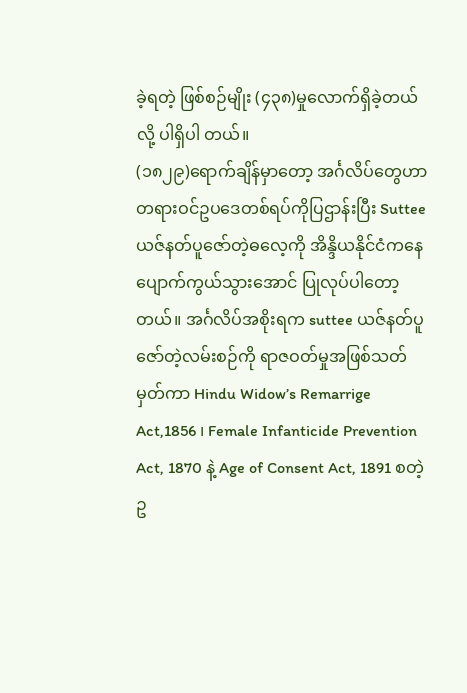ခဲ့ရတဲ့ ဖြစ်စဉ်မျိုး (၄၃၈)မှုလောက်ရှိခဲ့တယ်လို့ ပါရှိပါ တယ်။
(၁၈၂၉)ရောက်ချိန်မှာတော့ အင်္ဂလိပ်တွေဟာ တရားဝင်ဥပဒေတစ်ရပ်ကိုပြဌာန်းပြီး Suttee ယဇ်နတ်ပူဇော်တဲ့ဓလေ့ကို အိန္ဒိယနိုင်ငံကနေ ပျောက်ကွယ်သွားအောင် ပြုလုပ်ပါတော့တယ်။ အင်္ဂလိပ်အစိုးရက suttee ယဇ်နတ်ပူဇော်တဲ့လမ်းစဉ်ကို ရာဇဝတ်မှုအဖြစ်သတ်မှတ်ကာ Hindu Widow’s Remarrige Act,1856 ၊ Female Infanticide Prevention Act, 1870 နဲ့ Age of Consent Act, 1891 စတဲ့ဥ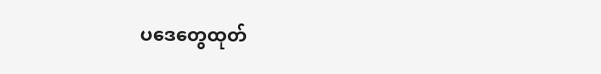ပဒေတွေထုတ်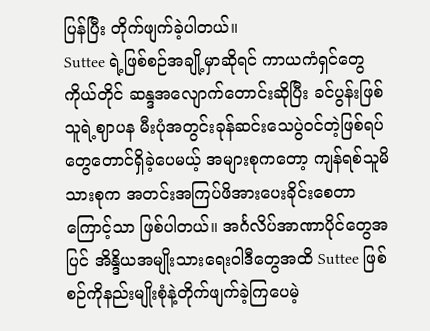ပြန်ပြီး တိုက်ဖျက်ခဲ့ပါတယ်။
Suttee ရဲ့ဖြစ်စဉ်အချို့မှာဆိုရင် ကာယကံရှင်တွေကိုယ်တိုင် ဆန္ဒအလျောက်တောင်းဆိုပြီး ခင်ပွန်းဖြစ်သူရဲ့ဈာပန မီးပုံအတွင်းခုန်ဆင်းသေပွဲဝင်တဲ့ဖြစ်ရပ်တွေတောင်ရှိခဲ့ပေမယ့် အများစုကတော့ ကျန်ရစ်သူမိသားစုက အတင်းအကြပ်ဖိအားပေးခိုင်းစေတာကြောင့်သာ ဖြစ်ပါတယ်။ အင်္ဂလိပ်အာဏာပိုင်တွေအပြင် အိန္ဒိယအမျိုးသားရေးဝါဒီတွေအထိ Suttee ဖြစ်စဉ်ကိုနည်းမျိုးစုံနဲ့တိုက်ဖျက်ခဲ့ကြပေမဲ့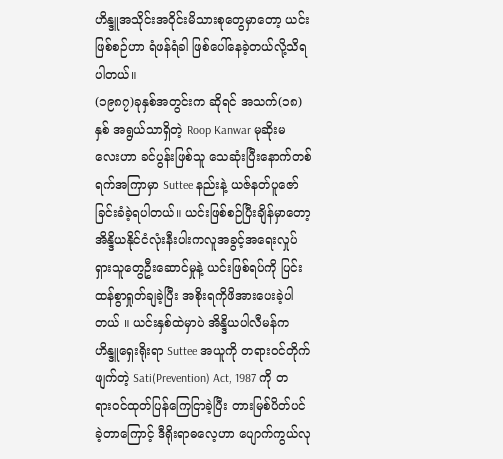ဟိန္ဒူအသိုင်းအဝိုင်းမိသားစုတွေမှာတော့ ယင်းဖြစ်စဉ်ဟာ ရံဖန်ရံခါ ဖြစ်ပေါ်နေခဲ့တယ်လို့သိရပါတယ်။
(၁၉၈၇)ခုနှစ်အတွင်းက ဆိုရင် အသက်(၁၈)နှစ် အရွယ်သာရှိတဲ့ Roop Kanwar မုဆိုးမလေးဟာ ခင်ပွန်းဖြစ်သူ သေဆုံးပြီးနောက်တစ်ရက်အကြာမှာ Suttee နည်းနဲ့ ယဇ်နတ်ပူဇော်ခြင်းခံခဲ့ရပါတယ်။ ယင်းဖြစ်စဉ်ပြီးချိန်မှာတော့ အိန္ဒိယနိုင်ငံလုံးနီးပါးကလူအခွင့်အရေးလှုပ်ရှားသူတွေဦးဆောင်မှုနဲ့ ယင်းဖြစ်ရပ်ကို ပြင်းထန်စွာရှုတ်ချခဲ့ပြီး အစိုးရကိုဖိအားပေးခဲ့ပါတယ် ။ ယင်းနှစ်ထဲမှာပဲ အိန္ဒိယပါလီမန်က ဟိန္ဒူရှေးရိုးရာ Suttee အယူကို တရားဝင်တိုက်ဖျက်တဲ့ Sati(Prevention) Act, 1987 ကို တရားဝင်ထုတ်ပြန်ကြေငြာခဲ့ပြီး တားမြစ်ပိတ်ပင်ခဲ့တာကြောင့် ဒီရိုးရာဓလေ့ဟာ ပျောက်ကွယ်လု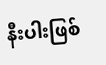နီးပါးဖြစ်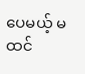ပေမယ့် မထင်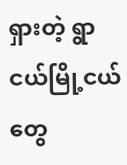ရှားတဲ့ ရွာငယ်မြို့ငယ်တွေ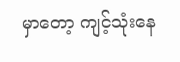မှာတော့ ကျင့်သုံးနေ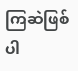ကြဆဲဖြစ်ပါ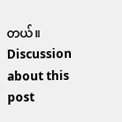တယ်။
Discussion about this post